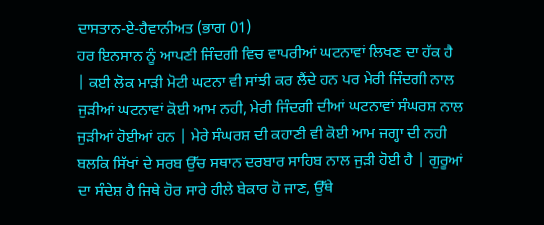ਦਾਸਤਾਨ-ਏ-ਹੈਵਾਨੀਅਤ (ਭਾਗ 01)
ਹਰ ਇਨਸਾਨ ਨੂੰ ਆਪਣੀ ਜਿੰਦਗੀ ਵਿਚ ਵਾਪਰੀਆਂ ਘਟਨਾਵਾਂ ਲਿਖਣ ਦਾ ਹੱਕ ਹੈ | ਕਈ ਲੋਕ ਮਾੜੀ ਮੋਟੀ ਘਟਨਾ ਵੀ ਸਾਂਝੀ ਕਰ ਲੈਂਦੇ ਹਨ ਪਰ ਮੇਰੀ ਜਿੰਦਗੀ ਨਾਲ ਜੁੜੀਆਂ ਘਟਨਾਵਾਂ ਕੋਈ ਆਮ ਨਹੀ, ਮੇਰੀ ਜਿੰਦਗੀ ਦੀਆਂ ਘਟਨਾਵਾਂ ਸੰਘਰਸ਼ ਨਾਲ ਜੁੜੀਆਂ ਹੋਈਆਂ ਹਨ | ਮੇਰੇ ਸੰਘਰਸ਼ ਦੀ ਕਹਾਣੀ ਵੀ ਕੋਈ ਆਮ ਜਗ੍ਹਾ ਦੀ ਨਹੀ ਬਲਕਿ ਸਿੱਖਾਂ ਦੇ ਸਰਬ ਉੱਚ ਸਥਾਨ ਦਰਬਾਰ ਸਾਹਿਬ ਨਾਲ ਜੁੜੀ ਹੋਈ ਹੈ | ਗੁਰੂਆਂ ਦਾ ਸੰਦੇਸ਼ ਹੈ ਜਿਥੇ ਹੋਰ ਸਾਰੇ ਹੀਲੇ ਬੇਕਾਰ ਹੋ ਜਾਣ, ਉੱਥੇ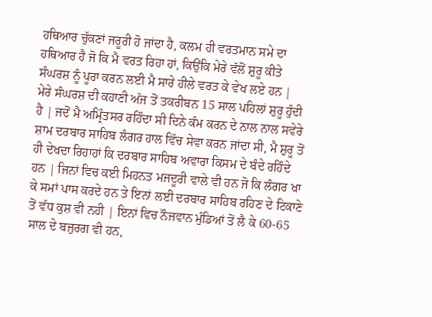ਹਥਿਆਰ ਚੁੱਕਣਾਂ ਜਰੂਰੀ ਹੋ ਜਾਂਦਾ ਹੈ, ਕਲਮ ਹੀ ਵਰਤਮਾਨ ਸਮੇ ਦਾ ਹਥਿਆਰ ਹੈ ਜੋ ਕਿ ਮੈ ਵਰਤ ਰਿਹਾ ਹਾਂ, ਕਿਉਂਕਿ ਮੇਰੇ ਵੱਲੋਂ ਸ਼ੁਰੂ ਕੀਤੇ ਸੰਘਰਸ਼ ਨੂੰ ਪੂਰਾ ਕਰਨ ਲਈ ਮੈ ਸਾਰੇ ਹੀਲੇ ਵਰਤ ਕੇ ਵੇਖ ਲਏ ਹਨ |
ਮੇਰੇ ਸੰਘਰਸ਼ ਦੀ ਕਹਾਣੀ ਅੱਜ ਤੋਂ ਤਕਰੀਬਨ 15 ਸਾਲ ਪਹਿਲਾਂ ਸ਼ੁਰੂ ਹੁੰਦੀ ਹੈ | ਜਦੋਂ ਮੈ ਅਮ੍ਰਿੰਤਸਰ ਰਹਿੰਦਾ ਸੀ ਦਿਨੇ ਕੰਮ ਕਰਨ ਦੇ ਨਾਲ ਨਾਲ ਸਵੇਰੇ ਸ਼ਾਮ ਦਰਬਾਰ ਸਾਹਿਬ ਲੰਗਰ ਹਾਲ ਵਿੱਚ ਸੇਵਾ ਕਰਨ ਜਾਂਦਾ ਸੀ, ਮੈ ਸ਼ੁਰੂ ਤੋਂ ਹੀ ਦੇਖਦਾ ਰਿਹਾਹਾਂ ਕਿ ਦਰਬਾਰ ਸਾਹਿਬ ਅਵਾਰਾ ਕਿਸਮ ਦੇ ਬੰਦੇ ਰਹਿੰਦੇ ਹਨ | ਜਿਨਾਂ ਵਿਚ ਕਈ ਮਿਹਨਤ ਮਜਦੂਰੀ ਵਾਲੇ ਵੀ ਹਨ ਜੋ ਕਿ ਲੰਗਰ ਖਾ ਕੇ ਸਮਾਂ ਪਾਸ ਕਰਦੇ ਹਨ ਤੇ ਇਨਾਂ ਲਈ ਦਰਬਾਰ ਸਾਹਿਬ ਰਹਿਣ ਦੇ ਟਿਕਾਣੇ ਤੋਂ ਵੱਧ ਕੁਸ਼ ਵੀ ਨਹੀ | ਇਨਾਂ ਵਿਚ ਨੌਜਵਾਨ ਮੁੰਡਿਆਂ ਤੋਂ ਲੈ ਕੇ 60-65 ਸਾਲ ਦੇ ਬਜੁਰਗ ਵੀ ਹਨ,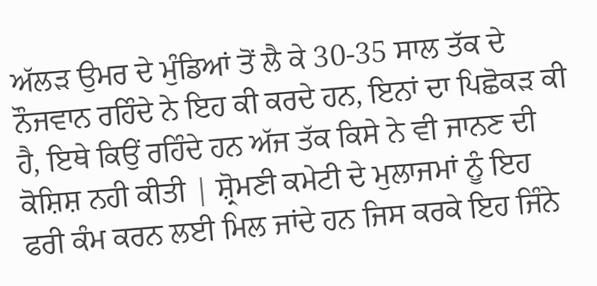ਅੱਲੜ ਉਮਰ ਦੇ ਮੁੰਡਿਆਂ ਤੋਂ ਲੈ ਕੇ 30-35 ਸਾਲ ਤੱਕ ਦੇ ਨੌਜਵਾਨ ਰਹਿੰਦੇ ਨੇ ਇਹ ਕੀ ਕਰਦੇ ਹਨ, ਇਨਾਂ ਦਾ ਪਿਛੋਕੜ ਕੀ ਹੈ, ਇਥੇ ਕਿਉਂ ਰਹਿੰਦੇ ਹਨ ਅੱਜ ਤੱਕ ਕਿਸੇ ਨੇ ਵੀ ਜਾਨਣ ਦੀ ਕੋਸ਼ਿਸ਼ ਨਹੀ ਕੀਤੀ | ਸ਼੍ਰੋਮਣੀ ਕਮੇਟੀ ਦੇ ਮੁਲਾਜਮਾਂ ਨੂੰ ਇਹ ਫਰੀ ਕੰਮ ਕਰਨ ਲਈ ਮਿਲ ਜਾਂਦੇ ਹਨ ਜਿਸ ਕਰਕੇ ਇਹ ਜਿੰਨੇ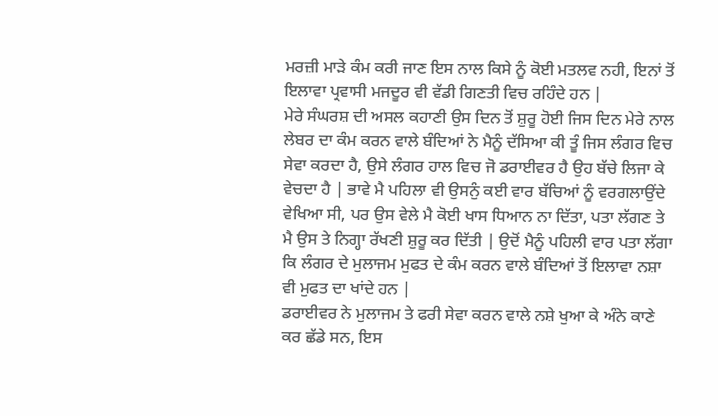ਮਰਜ਼ੀ ਮਾੜੇ ਕੰਮ ਕਰੀ ਜਾਣ ਇਸ ਨਾਲ ਕਿਸੇ ਨੂੰ ਕੋਈ ਮਤਲਵ ਨਹੀ, ਇਨਾਂ ਤੋਂ ਇਲਾਵਾ ਪ੍ਰਵਾਸੀ ਮਜਦੂਰ ਵੀ ਵੱਡੀ ਗਿਣਤੀ ਵਿਚ ਰਹਿੰਦੇ ਹਨ |
ਮੇਰੇ ਸੰਘਰਸ਼ ਦੀ ਅਸਲ ਕਹਾਣੀ ਉਸ ਦਿਨ ਤੋਂ ਸ਼ੁਰੂ ਹੋਈ ਜਿਸ ਦਿਨ ਮੇਰੇ ਨਾਲ ਲੇਬਰ ਦਾ ਕੰਮ ਕਰਨ ਵਾਲੇ ਬੰਦਿਆਂ ਨੇ ਮੈਨੂੰ ਦੱਸਿਆ ਕੀ ਤੂੰ ਜਿਸ ਲੰਗਰ ਵਿਚ ਸੇਵਾ ਕਰਦਾ ਹੈ, ਉਸੇ ਲੰਗਰ ਹਾਲ ਵਿਚ ਜੋ ਡਰਾਈਵਰ ਹੈ ਉਹ ਬੱਚੇ ਲਿਜਾ ਕੇ ਵੇਚਦਾ ਹੈ | ਭਾਵੇ ਮੈ ਪਹਿਲਾ ਵੀ ਉਸਨੁੰ ਕਈ ਵਾਰ ਬੱਚਿਆਂ ਨੂੰ ਵਰਗਲਾਉਂਦੇ ਵੇਖਿਆ ਸੀ, ਪਰ ਉਸ ਵੇਲੇ ਮੈ ਕੋਈ ਖਾਸ ਧਿਆਨ ਨਾ ਦਿੱਤਾ, ਪਤਾ ਲੱਗਣ ਤੇ ਮੈ ਉਸ ਤੇ ਨਿਗ੍ਹਾ ਰੱਖਣੀ ਸ਼ੁਰੂ ਕਰ ਦਿੱਤੀ | ਉਦੋਂ ਮੈਨੂੰ ਪਹਿਲੀ ਵਾਰ ਪਤਾ ਲੱਗਾ ਕਿ ਲੰਗਰ ਦੇ ਮੁਲਾਜਮ ਮੁਫਤ ਦੇ ਕੰਮ ਕਰਨ ਵਾਲੇ ਬੰਦਿਆਂ ਤੋਂ ਇਲਾਵਾ ਨਸ਼ਾ ਵੀ ਮੁਫਤ ਦਾ ਖਾਂਦੇ ਹਨ |
ਡਰਾਈਵਰ ਨੇ ਮੁਲਾਜਮ ਤੇ ਫਰੀ ਸੇਵਾ ਕਰਨ ਵਾਲੇ ਨਸ਼ੇ ਖੁਆ ਕੇ ਅੰਨੇ ਕਾਣੇ ਕਰ ਛੱਡੇ ਸਨ, ਇਸ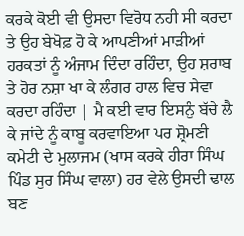ਕਰਕੇ ਕੋਈ ਵੀ ਉਸਦਾ ਵਿਰੋਧ ਨਹੀ ਸੀ ਕਰਦਾ ਤੇ ਉਹ ਬੇਖੋਫ਼ ਹੋ ਕੇ ਆਪਣੀਆਂ ਮਾੜੀਆਂ ਹਰਕਤਾਂ ਨੂੰ ਅੰਜਾਮ ਦਿੰਦਾ ਰਹਿੰਦਾ, ਉਹ ਸ਼ਰਾਬ ਤੇ ਹੋਰ ਨਸ਼ਾ ਖਾ ਕੇ ਲੰਗਰ ਹਾਲ ਵਿਚ ਸੇਵਾ ਕਰਦਾ ਰਹਿੰਦਾ | ਮੈ ਕਈ ਵਾਰ ਇਸਨੁੰ ਬੱਚੇ ਲੈ ਕੇ ਜਾਂਦੇ ਨੂੰ ਕਾਬੂ ਕਰਵਾਇਆ ਪਰ ਸ਼੍ਰੋਮਣੀ ਕਮੇਟੀ ਦੇ ਮੁਲਾਜਮ (ਖਾਸ ਕਰਕੇ ਹੀਰਾ ਸਿੰਘ ਪਿੰਡ ਸੁਰ ਸਿੰਘ ਵਾਲਾ) ਹਰ ਵੇਲੇ ਉਸਦੀ ਢਾਲ ਬਣ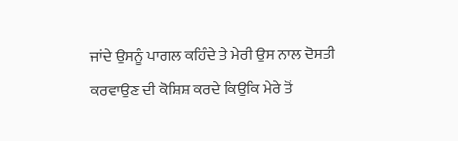ਜਾਂਦੇ ਉਸਨੂੰ ਪਾਗਲ ਕਹਿੰਦੇ ਤੇ ਮੇਰੀ ਉਸ ਨਾਲ ਦੋਸਤੀ ਕਰਵਾਉਣ ਦੀ ਕੋਸ਼ਿਸ਼ ਕਰਦੇ ਕਿਉਕਿ ਮੇਰੇ ਤੋਂ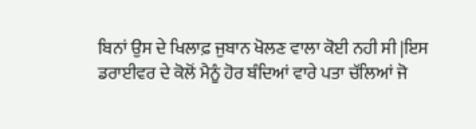ਬਿਨਾਂ ਉਸ ਦੇ ਖਿਲਾਫ਼ ਜੁਬਾਨ ਖੋਲਣ ਵਾਲਾ ਕੋਈ ਨਹੀ ਸੀ |ਇਸ ਡਰਾਈਵਰ ਦੇ ਕੋਲੋਂ ਮੈਨੂੰ ਹੋਰ ਬੰਦਿਆਂ ਵਾਰੇ ਪਤਾ ਚੱਲਿਆਂ ਜੋ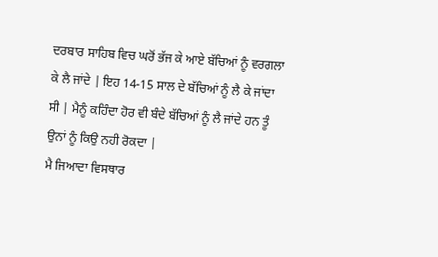ਦਰਬਾਰ ਸਾਹਿਬ ਵਿਚ ਘਰੋਂ ਭੱਜ ਕੇ ਆਏ ਬੱਚਿਆਂ ਨੂੰ ਵਰਗਲਾ ਕੇ ਲੈ ਜਾਂਦੇ | ਇਹ 14-15 ਸਾਲ ਦੇ ਬੱਚਿਆਂ ਨੂੰ ਲੈ ਕੇ ਜਾਂਦਾ ਸੀ | ਮੈਨੂੰ ਕਹਿੰਦਾ ਹੋਰ ਵੀ ਬੰਦੇ ਬੱਚਿਆਂ ਨੂੰ ਲੈ ਜਾਂਦੇ ਹਨ ਤੂੰ ਉਨਾਂ ਨੂੰ ਕਿਉ ਨਹੀ ਰੋਕਦਾ |
ਮੈ ਜਿਆਦਾ ਵਿਸਥਾਰ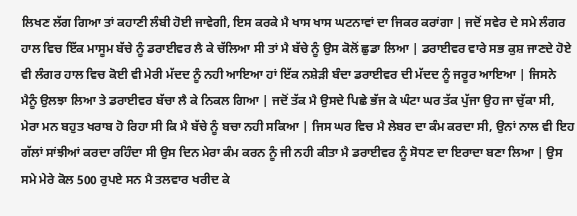ਲਿਖਣ ਲੱਗ ਗਿਆ ਤਾਂ ਕਹਾਣੀ ਲੰਬੀ ਹੋਈ ਜਾਵੇਗੀ, ਇਸ ਕਰਕੇ ਮੈ ਖਾਸ ਖਾਸ ਘਟਨਾਵਾਂ ਦਾ ਜਿਕਰ ਕਰਾਂਗਾ | ਜਦੋਂ ਸਵੇਰ ਦੇ ਸਮੇ ਲੰਗਰ ਹਾਲ ਵਿਚ ਇੱਕ ਮਾਸੂਮ ਬੱਚੇ ਨੂੰ ਡਰਾਈਵਰ ਲੈ ਕੇ ਚੱਲਿਆ ਸੀ ਤਾਂ ਮੈ ਬੱਚੇ ਨੂੰ ਉਸ ਕੋਲੋਂ ਛੁਡਾ ਲਿਆ | ਡਰਾਈਵਰ ਵਾਰੇ ਸਭ ਕੁਸ਼ ਜਾਣਦੇ ਹੋਏ ਵੀ ਲੰਗਰ ਹਾਲ ਵਿਚ ਕੋਈ ਵੀ ਮੇਰੀ ਮੱਦਦ ਨੂੰ ਨਹੀ ਆਇਆ ਹਾਂ ਇੱਕ ਨਸ਼ੇੜੀ ਬੰਦਾ ਡਰਾਈਵਰ ਦੀ ਮੱਦਦ ਨੂੰ ਜਰੂਰ ਆਇਆ | ਜਿਸਨੇ ਮੈਨੂੰ ਉਲਝਾ ਲਿਆ ਤੇ ਡਰਾਈਵਰ ਬੱਚਾ ਲੈ ਕੇ ਨਿਕਲ ਗਿਆ | ਜਦੋਂ ਤੱਕ ਮੈ ਉਸਦੇ ਪਿਛੇ ਭੱਜ ਕੇ ਘੰਟਾ ਘਰ ਤੱਕ ਪੁੱਜਾ ਉਹ ਜਾ ਚੁੱਕਾ ਸੀ, ਮੇਰਾ ਮਨ ਬਹੁਤ ਖਰਾਬ ਹੋ ਰਿਹਾ ਸੀ ਕਿ ਮੈ ਬੱਚੇ ਨੂੰ ਬਚਾ ਨਹੀ ਸਕਿਆ | ਜਿਸ ਘਰ ਵਿਚ ਮੈ ਲੇਬਰ ਦਾ ਕੰਮ ਕਰਦਾ ਸੀ, ਉਨਾਂ ਨਾਲ ਵੀ ਇਹ ਗੱਲਾਂ ਸਾਂਝੀਆਂ ਕਰਦਾ ਰਹਿੰਦਾ ਸੀ ਉਸ ਦਿਨ ਮੇਰਾ ਕੰਮ ਕਰਨ ਨੂੰ ਜੀ ਨਹੀ ਕੀਤਾ ਮੈ ਡਰਾਈਵਰ ਨੂੰ ਸੋਧਣ ਦਾ ਇਰਾਦਾ ਬਣਾ ਲਿਆ | ਉਸ ਸਮੇ ਮੇਰੇ ਕੋਲ 500 ਰੁਪਏ ਸਨ ਮੈ ਤਲਵਾਰ ਖਰੀਦ ਕੇ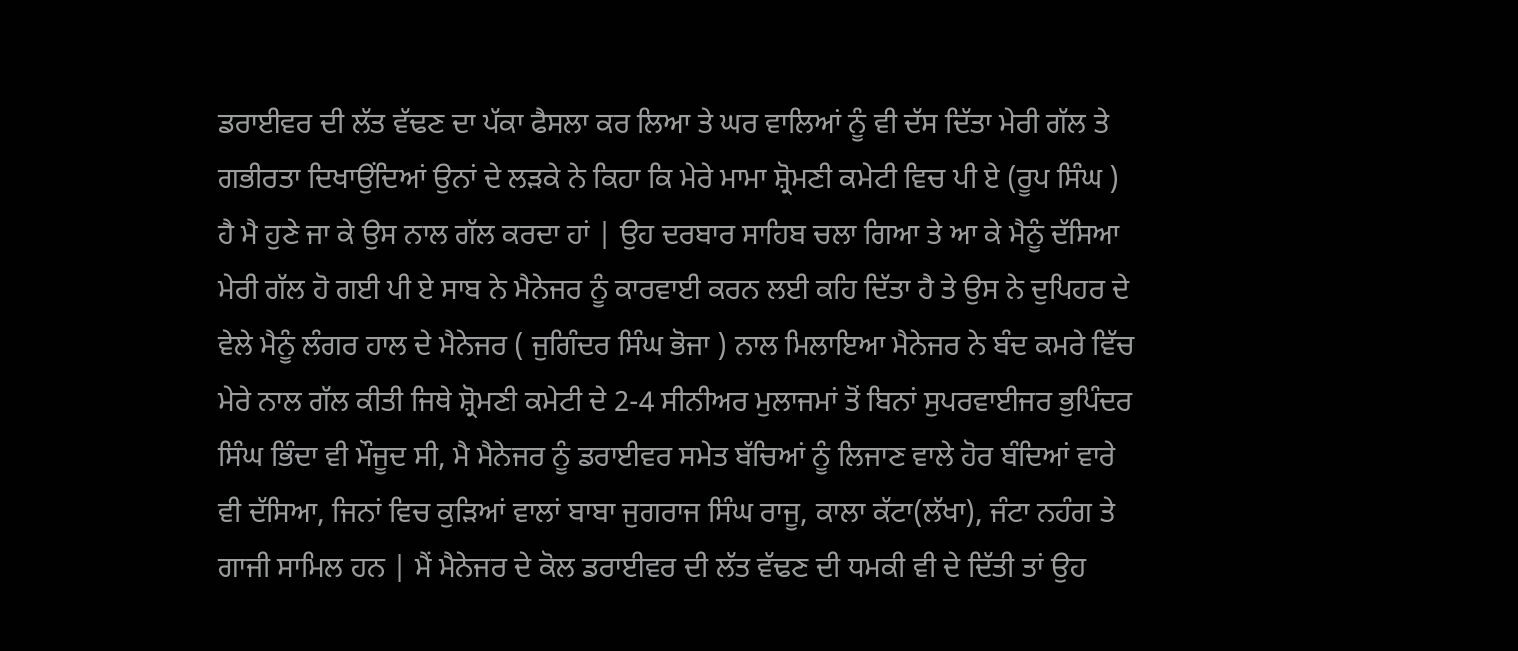ਡਰਾਈਵਰ ਦੀ ਲੱਤ ਵੱਢਣ ਦਾ ਪੱਕਾ ਫੈਸਲਾ ਕਰ ਲਿਆ ਤੇ ਘਰ ਵਾਲਿਆਂ ਨੂੰ ਵੀ ਦੱਸ ਦਿੱਤਾ ਮੇਰੀ ਗੱਲ ਤੇ ਗਭੀਰਤਾ ਦਿਖਾਉਂਦਿਆਂ ਉਨਾਂ ਦੇ ਲੜਕੇ ਨੇ ਕਿਹਾ ਕਿ ਮੇਰੇ ਮਾਮਾ ਸ਼੍ਰੋਮਣੀ ਕਮੇਟੀ ਵਿਚ ਪੀ ਏ (ਰੂਪ ਸਿੰਘ ) ਹੈ ਮੈ ਹੁਣੇ ਜਾ ਕੇ ਉਸ ਨਾਲ ਗੱਲ ਕਰਦਾ ਹਾਂ | ਉਹ ਦਰਬਾਰ ਸਾਹਿਬ ਚਲਾ ਗਿਆ ਤੇ ਆ ਕੇ ਮੈਨੂੰ ਦੱਸਿਆ ਮੇਰੀ ਗੱਲ ਹੋ ਗਈ ਪੀ ਏ ਸਾਬ ਨੇ ਮੈਨੇਜਰ ਨੂੰ ਕਾਰਵਾਈ ਕਰਨ ਲਈ ਕਹਿ ਦਿੱਤਾ ਹੈ ਤੇ ਉਸ ਨੇ ਦੁਪਿਹਰ ਦੇ ਵੇਲੇ ਮੈਨੂੰ ਲੰਗਰ ਹਾਲ ਦੇ ਮੈਨੇਜਰ ( ਜੁਗਿੰਦਰ ਸਿੰਘ ਭੋਜਾ ) ਨਾਲ ਮਿਲਾਇਆ ਮੈਨੇਜਰ ਨੇ ਬੰਦ ਕਮਰੇ ਵਿੱਚ ਮੇਰੇ ਨਾਲ ਗੱਲ ਕੀਤੀ ਜਿਥੇ ਸ਼੍ਰੋਮਣੀ ਕਮੇਟੀ ਦੇ 2-4 ਸੀਨੀਅਰ ਮੁਲਾਜਮਾਂ ਤੋਂ ਬਿਨਾਂ ਸੁਪਰਵਾਈਜਰ ਭੁਪਿੰਦਰ ਸਿੰਘ ਭਿੰਦਾ ਵੀ ਮੌਜੂਦ ਸੀ, ਮੈ ਮੈਨੇਜਰ ਨੂੰ ਡਰਾਈਵਰ ਸਮੇਤ ਬੱਚਿਆਂ ਨੂੰ ਲਿਜਾਣ ਵਾਲੇ ਹੋਰ ਬੰਦਿਆਂ ਵਾਰੇ ਵੀ ਦੱਸਿਆ, ਜਿਨਾਂ ਵਿਚ ਕੁੜਿਆਂ ਵਾਲਾਂ ਬਾਬਾ ਜੁਗਰਾਜ ਸਿੰਘ ਰਾਜੂ, ਕਾਲਾ ਕੱਟਾ(ਲੱਖਾ), ਜੰਟਾ ਨਹੰਗ ਤੇ ਗਾਜੀ ਸਾਮਿਲ ਹਨ | ਮੈਂ ਮੈਨੇਜਰ ਦੇ ਕੋਲ ਡਰਾਈਵਰ ਦੀ ਲੱਤ ਵੱਢਣ ਦੀ ਧਮਕੀ ਵੀ ਦੇ ਦਿੱਤੀ ਤਾਂ ਉਹ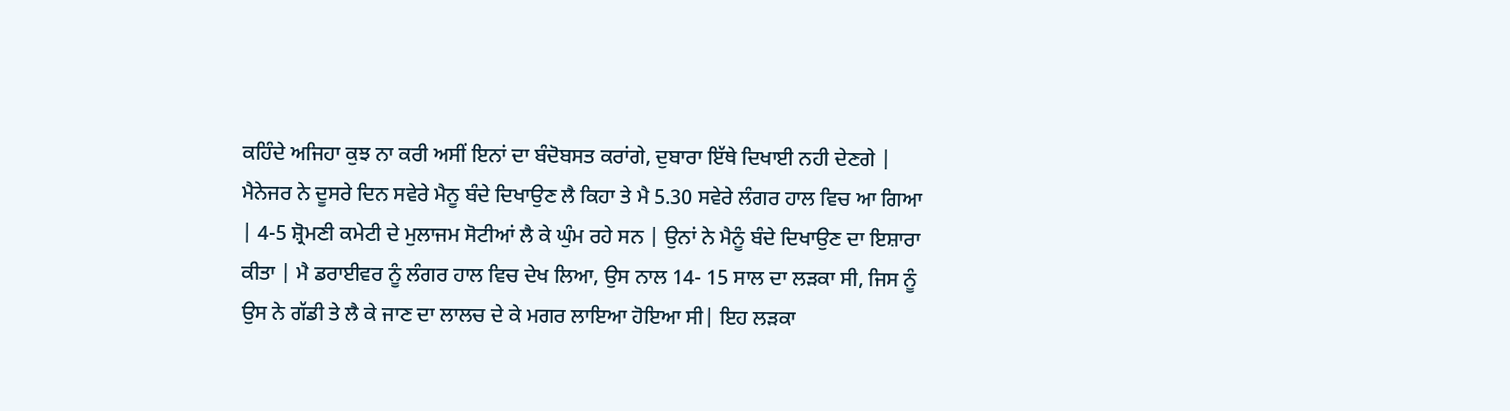ਕਹਿੰਦੇ ਅਜਿਹਾ ਕੁਝ ਨਾ ਕਰੀ ਅਸੀਂ ਇਨਾਂ ਦਾ ਬੰਦੋਬਸਤ ਕਰਾਂਗੇ, ਦੁਬਾਰਾ ਇੱਥੇ ਦਿਖਾਈ ਨਹੀ ਦੇਣਗੇ | ਮੈਨੇਜਰ ਨੇ ਦੂਸਰੇ ਦਿਨ ਸਵੇਰੇ ਮੈਨੂ ਬੰਦੇ ਦਿਖਾਉਣ ਲੈ ਕਿਹਾ ਤੇ ਮੈ 5.30 ਸਵੇਰੇ ਲੰਗਰ ਹਾਲ ਵਿਚ ਆ ਗਿਆ | 4-5 ਸ਼੍ਰੋਮਣੀ ਕਮੇਟੀ ਦੇ ਮੁਲਾਜਮ ਸੋਟੀਆਂ ਲੈ ਕੇ ਘੁੰਮ ਰਹੇ ਸਨ | ਉਨਾਂ ਨੇ ਮੈਨੂੰ ਬੰਦੇ ਦਿਖਾਉਣ ਦਾ ਇਸ਼ਾਰਾ ਕੀਤਾ | ਮੈ ਡਰਾਈਵਰ ਨੂੰ ਲੰਗਰ ਹਾਲ ਵਿਚ ਦੇਖ ਲਿਆ, ਉਸ ਨਾਲ 14- 15 ਸਾਲ ਦਾ ਲੜਕਾ ਸੀ, ਜਿਸ ਨੂੰ ਉਸ ਨੇ ਗੱਡੀ ਤੇ ਲੈ ਕੇ ਜਾਣ ਦਾ ਲਾਲਚ ਦੇ ਕੇ ਮਗਰ ਲਾਇਆ ਹੋਇਆ ਸੀ| ਇਹ ਲੜਕਾ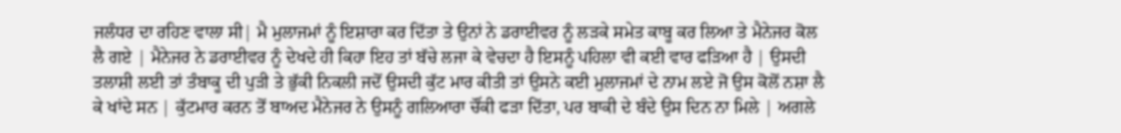ਜਲੰਧਰ ਦਾ ਰਹਿਣ ਵਾਲਾ ਸੀ| ਮੈ ਮੁਲਾਜਮਾਂ ਨੂੰ ਇਸ਼ਾਰਾ ਕਰ ਦਿੱਤਾ ਤੇ ਉਨਾਂ ਨੇ ਡਰਾਈਵਰ ਨੂੰ ਲੜਕੇ ਸਮੇਤ ਕਾਬੂ ਕਰ ਲਿਆ ਤੇ ਮੈਨੇਜਰ ਕੋਲ ਲੈ ਗਏ | ਮੈਨੇਜਰ ਨੇ ਡਰਾਈਵਰ ਨੂੰ ਦੇਖਦੇ ਹੀ ਕਿਹਾ ਇਹ ਤਾਂ ਬੱਚੇ ਲਜਾ ਕੇ ਵੇਚਦਾ ਹੈ ਇਸਨੂੰ ਪਹਿਲਾ ਵੀ ਕਈ ਵਾਰ ਫੜਿਆ ਹੈ | ਉਸਦੀ ਤਲਾਸ਼ੀ ਲਈ ਤਾਂ ਤੰਬਾਕੂ ਦੀ ਪੁੜੀ ਤੇ ਭੁੱਕੀ ਨਿਕਲੀ ਜਦੋਂ ਉਸਦੀ ਕੁੱਟ ਮਾਰ ਕੀਤੀ ਤਾਂ ਉਸਨੇ ਕਈ ਮੁਲਾਜਮਾਂ ਦੇ ਨਾਮ ਲਏ ਜੋ ਉਸ ਕੋਲੋਂ ਨਸ਼ਾ ਲੈ ਕੇ ਖਾਂਦੇ ਸਨ | ਕੁੱਟਮਾਰ ਕਰਨ ਤੋਂ ਬਾਅਦ ਮੈਨੇਜਰ ਨੇ ਉਸਨੂੰ ਗਲਿਆਰਾ ਚੌਂਕੀ ਫੜਾ ਦਿੱਤਾ, ਪਰ ਬਾਕੀ ਦੇ ਬੰਦੇ ਉਸ ਦਿਨ ਨਾ ਮਿਲੇ | ਅਗਲੇ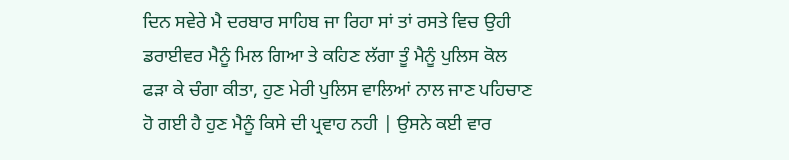ਦਿਨ ਸਵੇਰੇ ਮੈ ਦਰਬਾਰ ਸਾਹਿਬ ਜਾ ਰਿਹਾ ਸਾਂ ਤਾਂ ਰਸਤੇ ਵਿਚ ਉਹੀ ਡਰਾਈਵਰ ਮੈਨੂੰ ਮਿਲ ਗਿਆ ਤੇ ਕਹਿਣ ਲੱਗਾ ਤੂੰ ਮੈਨੂੰ ਪੁਲਿਸ ਕੋਲ ਫੜਾ ਕੇ ਚੰਗਾ ਕੀਤਾ, ਹੁਣ ਮੇਰੀ ਪੁਲਿਸ ਵਾਲਿਆਂ ਨਾਲ ਜਾਣ ਪਹਿਚਾਣ ਹੋ ਗਈ ਹੈ ਹੁਣ ਮੈਨੂੰ ਕਿਸੇ ਦੀ ਪ੍ਰਵਾਹ ਨਹੀ | ਉਸਨੇ ਕਈ ਵਾਰ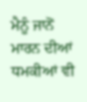ਮੈਨੂੰ ਜਾਨੋਂ ਮਾਰਨ ਦੀਆਂ ਧਮਕੀਆਂ ਵੀ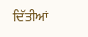ਦਿੱਤੀਆਂ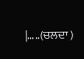|…..(ਚਲਦਾ )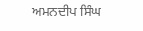ਅਮਨਦੀਪ ਸਿੰਘ